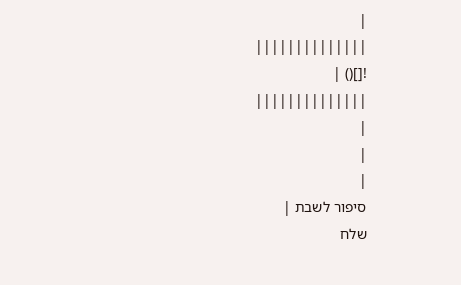|
||||||||||||||
![]() |
||||||||||||||
|
|
|
סיפור לשבת |
שלח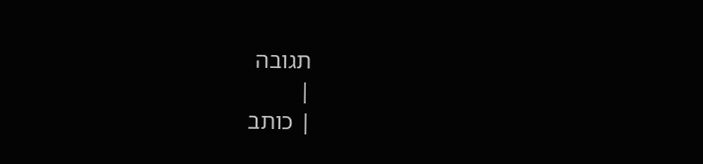תגובה
|
| כותב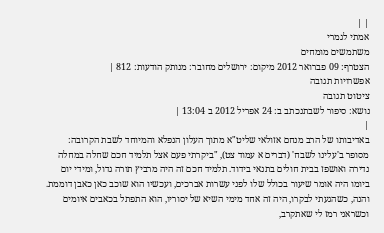| |
אמתי לגמרי
משתמשים מומחים
הצטרף: 09 פברואר 2012 מיקום: ירושלים מחובר: מנותק הודעות: 812 |
אפשרויות תגובה
ציטוט תגובה
נושא: סיפור לשבתנכתב ב: 24 אפריל 2012 ב 13:04 |
|
באדיבותו של הרב מנחם אזולאי שליט"א מתוך העלון הנפלא והמיוחד לשבת הקרובה:
מסופר ב'עלינו לשבח' (דברים א עמוד צט), "ביקרתי פעם אצל תלמיד חכם שחלה במחלה נדירה ואושפז בבית חולים בתנאי בידוד. תלמיד חכם זה היה מרביץ תורה גדול, ומידי יום ביומו היה אומר שיעור בכולל שלו לפני עשרות אברכים, ועכשיו הוא שוכב כאן כאבן דוממת. והנה, כשהגעתי לבקרו, היה זה אחד מימי השיא של יסוריו, הוא התפתל בכאבים איומים וכשראני רמז לי שאתקרב,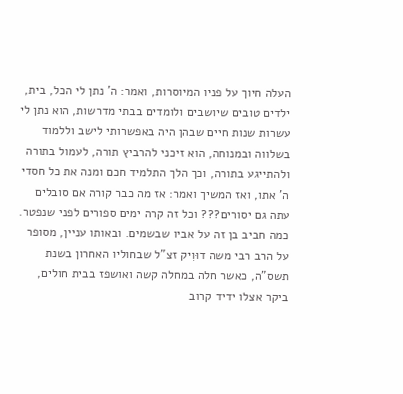העלה חיוך על פניו המיוסרות, ואמר: ה' נתן לי הכל, בית, ילדים טובים שיושבים ולומדים בבתי מדרשות, הוא נתן לי עשרות שנות חיים שבהן היה באפשרותי לישב וללמוד בשלווה ובמנוחה, הוא זיכני להרביץ תורה, לעמול בתורה ולהתייגע בתורה, וכך הלך התלמיד חכם ומנה את כל חסדי ה' אתו, ואז המשיך ואמר: אז מה כבר קורה אם סובלים עתה גם יסורים??? וכל זה קרה ימים ספורים לפני שנפטר. כמה חביב בן זה על אביו שבשמים. ובאותו עניין, מסופר על הרב רבי משה דוּוִיק זצ"ל שבחוליו האחרון בשנת תשס"ה, כאשר חלה במחלה קשה ואושפז בבית חולים, ביקר אצלו ידיד קרוב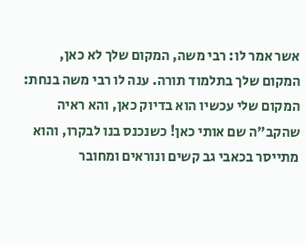אשר אמר לו: רבי משה, המקום שלך לא כאן, המקום שלך בתלמוד תורה. ענה לו רבי משה בנחת: המקום שלי עכשיו הוא בדיוק כאן, והא ראיה שהקב"ה שם אותי כאן! כשנכנס בנו לבקרו, והוא מתייסר בכאבי גב קשים ונוראים ומחובר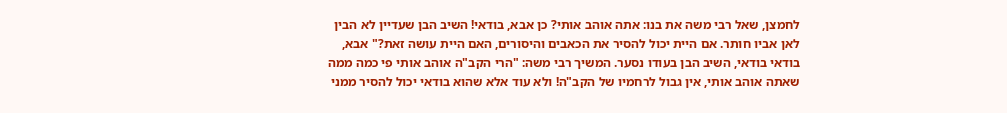לחמצן, שאל רבי משה את בנו: אתה אוהב אותי? כן אבא, בודאי! השיב הבן שעדיין לא הבין לאן אביו חותר. אם היית יכול להסיר את הכאבים והיסורים, האם היית עושה זאת?" אבא, בודאי בודאי, השיב הבן בעודו נסער. המשיך רבי משה: "הרי הקב"ה אוהב אותי פי כמה ממה שאתה אוהב אותי, אין גבול לרחמיו של הקב"ה! ולא עוד אלא שהוא בודאי יכול להסיר ממני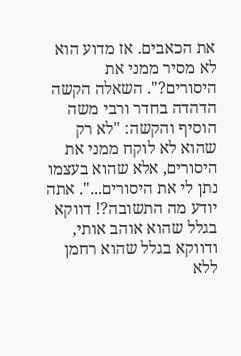את הכאבים. אז מדוע הוא לא מסיר ממני את היסורים?". השאלה הקשה הדהדה בחדר ורבי משה הוסיף והקשה: "לא רק שהוא לא לוקח ממני את היסורים, אלא שהוא בעצמו נתן לי את היסורים...". אתה יודע מה התשובה?! דווקא בגלל שהוא אוהב אותי, ודווקא בגלל שהוא רחמן ללא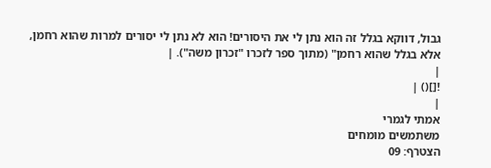גבול, דווקא בגלל זה הוא נתן לי את היסורים! הוא לא נתן לי יסורים למרות שהוא רחמן, אלא בגלל שהוא רחמן" (מתוך ספר לזכרו "זכרון משה"). |
|
![]() |
|
אמתי לגמרי
משתמשים מומחים
הצטרף: 09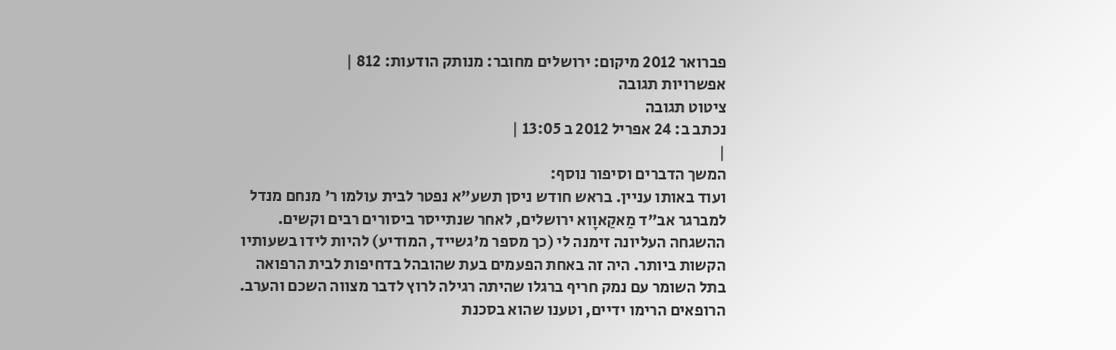פברואר 2012 מיקום: ירושלים מחובר: מנותק הודעות: 812 |
אפשרויות תגובה
ציטוט תגובה
נכתב ב: 24 אפריל 2012 ב 13:05 |
|
המשך הדברים וסיפור נוסף:
ועוד באותו עניין. בראש חודש ניסן תשע"א נפטר לבית עולמו ר' מנחם מנדל למברגר אב"ד מַאקַאוָוא ירושלים, לאחר שנתייסר ביסורים רבים וקשים. ההשגחה העליונה זימנה לי (כך מספר מ'גשייד, המודיע) להיות לידו בשעותיו הקשות ביותר. היה זה באחת הפעמים בעת שהובהל בדחיפות לבית הרפואה בתל השומר עם נמק חריף ברגלו שהיתה רגילה לרוץ לדבר מצווה השכם והערב. הרופאים הרימו ידיים, וטענו שהוא בסכנת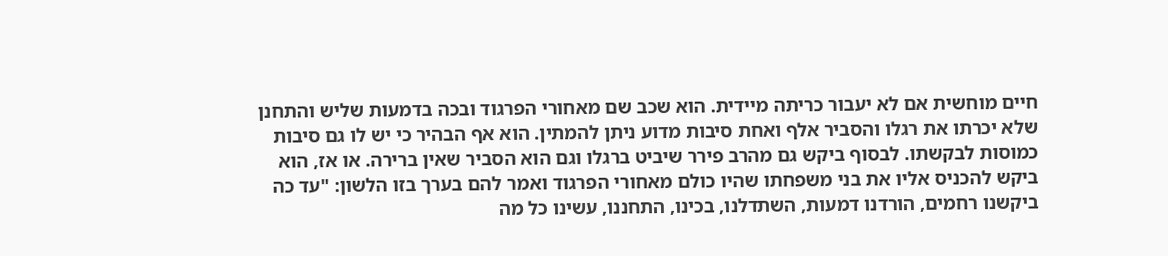חיים מוחשית אם לא יעבור כריתה מיידית. הוא שכב שם מאחורי הפרגוד ובכה בדמעות שליש והתחנן שלא יכרתו את רגלו והסביר אלף ואחת סיבות מדוע ניתן להמתין. הוא אף הבהיר כי יש לו גם סיבות כמוסות לבקשתו. לבסוף ביקש גם מהרב פירר שיביט ברגלו וגם הוא הסביר שאין ברירה. או אז, הוא ביקש להכניס אליו את בני משפחתו שהיו כולם מאחורי הפרגוד ואמר להם בערך בזו הלשון: "עד כה ביקשנו רחמים, הורדנו דמעות, השתדלנו, בכינו, התחננו, עשינו כל מה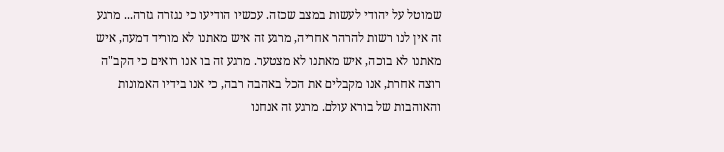שמוטל על יהודי לעשות במצב שכזה. עכשיו הודיעו כי נגזרה גזרה... מרגע זה אין לנו רשות להרהר אחריה, מרגע זה איש מאתנו לא מוריד דמעה, איש מאתנו לא בוכה, איש מאתנו לא מצטער. מרגע זה בו אנו רואים כי הקב"ה רוצה אחרת, אנו מקבלים את הכל באהבה רבה, כי אנו בידיו האמונות והאוהבות של בורא עולם. מרגע זה אנחנו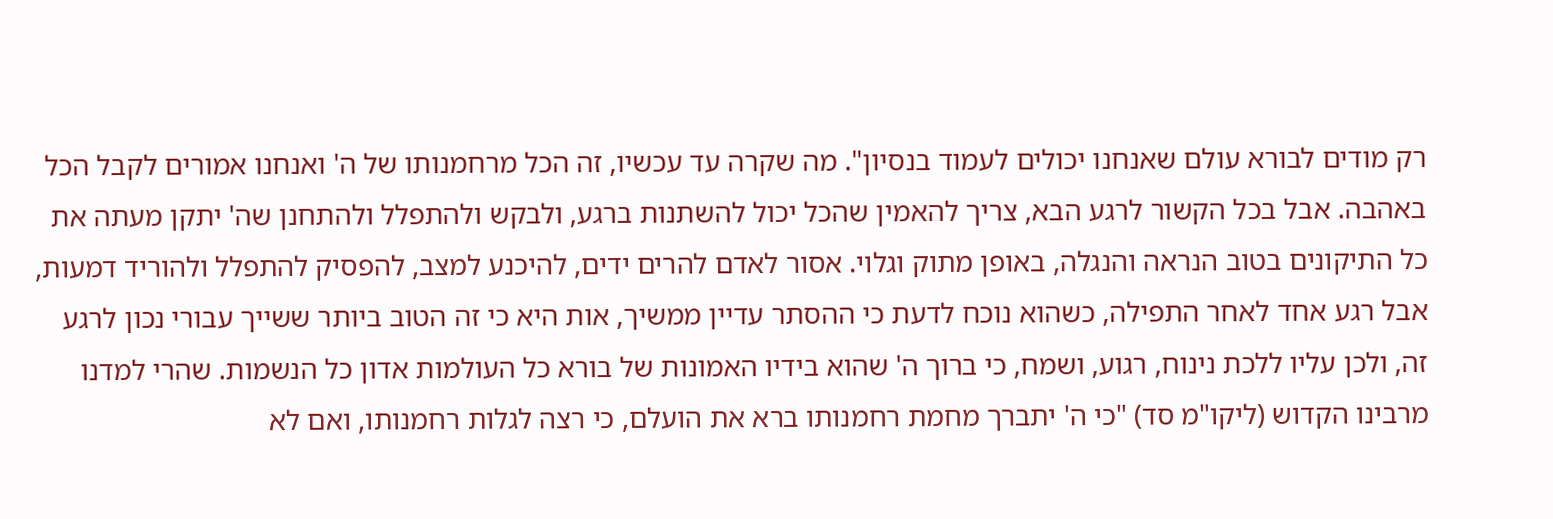רק מודים לבורא עולם שאנחנו יכולים לעמוד בנסיון". מה שקרה עד עכשיו, זה הכל מרחמנותו של ה' ואנחנו אמורים לקבל הכל באהבה. אבל בכל הקשור לרגע הבא, צריך להאמין שהכל יכול להשתנות ברגע, ולבקש ולהתפלל ולהתחנן שה' יתקן מעתה את כל התיקונים בטוב הנראה והנגלה, באופן מתוק וגלוי. אסור לאדם להרים ידים, להיכנע למצב, להפסיק להתפלל ולהוריד דמעות, אבל רגע אחד לאחר התפילה, כשהוא נוכח לדעת כי ההסתר עדיין ממשיך, אות היא כי זה הטוב ביותר ששייך עבורי נכון לרגע זה, ולכן עליו ללכת נינוח, רגוע, ושמח, כי ברוך ה' שהוא בידיו האמונות של בורא כל העולמות אדון כל הנשמות. שהרי למדנו מרבינו הקדוש (ליקו"מ סד) "כי ה' יתברך מחמת רחמנותו ברא את הועלם, כי רצה לגלות רחמנותו, ואם לא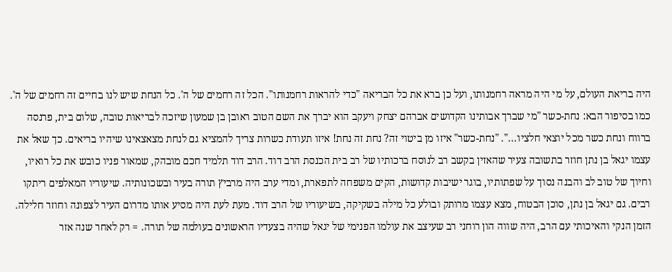היה בריאת העולם, על מי היה מראה רחמנותו, ועל כן ברא את כל הבריאה "כדי להראות רחמנותו". הכל זה רחמים של ה'. כל הנחת שיש לנו בחיים זה רחמים של ה'. כמו בסיפור הבא: נחת-כשר "מי שברך אבותינו הקדושים אברהם יצחק ויעקב הוא יברך את השם הטוב ראובן בן שמעון שיזכה לבריאות טובה, שלום בית, פרנסה ברווח ונחת כשר מכל יוצאי חלציו...". "נחת-כשר" איזו מן ביטוי זה? נחת זה נחת! איזו תעודת כשרות צריך להמציא גם לנחת מצאצאינו שיהיו בריאים. כך שאל את עצמו יגאל בן נתן חוזר בתשובה צעיר שהאזין בקשב רב לנוסח ברכותיו של רב בית הכנסת הרב דוד. הרב דוד תלמיד חכם מובהק, שמאור פניו כובש את כל רואיו, וחיוך של טוב לב והבנה נסוך על שפתותיו, בוגר ישיבות קדושות, הקים משפחה לתפארת, ומדי ערב היה מרביץ תורה בעיר ובשכונותיה. שיעוריו המאלפים ריתקו רבים. גם יגאל בן נתן, סוכן הבטוח, מצא עצמו מרותק ובולע כל מילה בשקיקה, בשיעוריו של הרב דוד. מעת לעת היה מסיע אותו מדרום העיר לצפונה וחוזר חלילה. הזמן הנקי והאיכותי עם הרב, היה שווה הון רוחני רב שעיצב את עולמו הפנימי של יגאל שהיה בצעדיו הראשונים בעולמה של תורה. = רק לאחר שנה אזר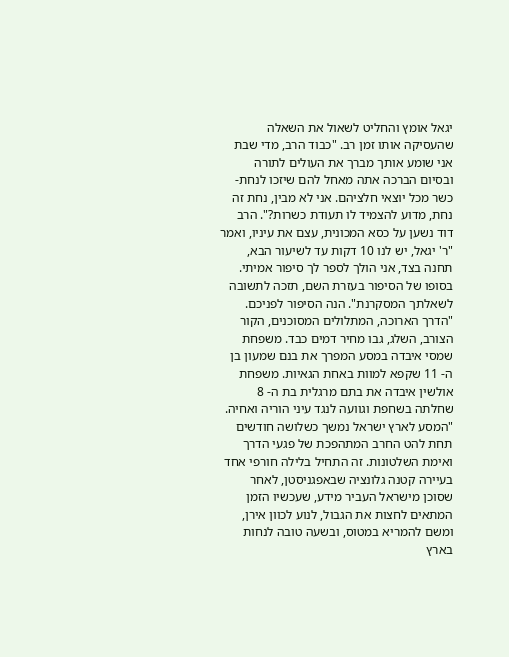יגאל אומץ והחליט לשאול את השאלה שהעסיקה אותו זמן רב. "כבוד הרב, מדי שבת אני שומע אותך מברך את העולים לתורה ובסיום הברכה אתה מאחל להם שיזכו לנחת-כשר מכל יוצאי חלציהם. אני לא מבין, נחת זה נחת, מדוע להצמיד לו תעודת כשרות?". הרב דוד נשען על כסא המכונית, עצם את עיניו, ואמר "ר' יגאל, יש לנו 10 דקות עד לשיעור הבא, תחנה בצד, אני הולך לספר לך סיפור אמיתי. בסופו של הסיפור בעזרת השם, תזכה לתשובה לשאלתך המסקרנת". הנה הסיפור לפניכם. "הדרך הארוכה, המתלולים המסוכנים, הקור הצורב, השלג, גבו מחיר דמים כבד. משפחת שמסי איבדה במסע המפרך את בנם שמעון בן ה- 11 שקפא למוות באחת הגאיות. משפחת אולשין איבדה את בתם מרגלית בת ה- 8 שחלתה בשחפת וגוועה לנגד עיני הוריה ואחיה. "המסע לארץ ישראל נמשך כשלושה חודשים תחת להט החרב המתהפכת של פגעי הדרך ואימת השלטונות. זה התחיל בלילה חורפי אחד בעיירה קטנה גלונציה שבאפגניסטן, לאחר שסוכן מישראל העביר מידע, שעכשיו הזמן המתאים לחצות את הגבול, לנוע לכוון אירן, ומשם להמריא במטוס, ובשעה טובה לנחות בארץ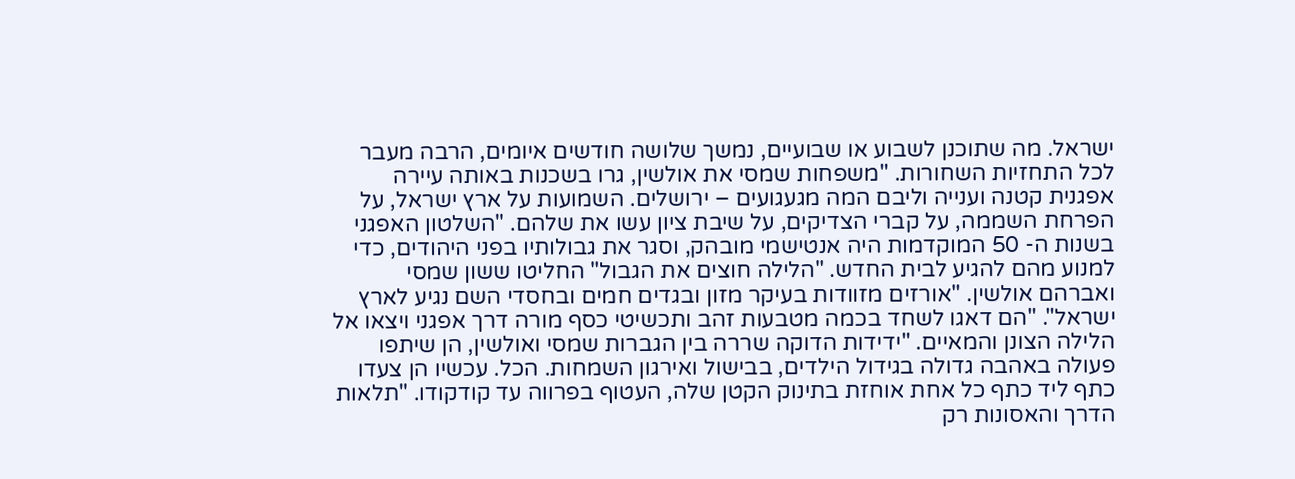ישראל. מה שתוכנן לשבוע או שבועיים, נמשך שלושה חודשים איומים, הרבה מעבר לכל התחזיות השחורות. "משפחות שמסי את אולשין, גרו בשכנות באותה עיירה אפגנית קטנה וענייה וליבם המה מגעגועים – ירושלים. השמועות על ארץ ישראל, על הפרחת השממה, על קברי הצדיקים, על שיבת ציון עשו את שלהם. "השלטון האפגני בשנות ה- 50 המוקדמות היה אנטישמי מובהק, וסגר את גבולותיו בפני היהודים, כדי למנוע מהם להגיע לבית החדש. "הלילה חוצים את הגבול" החליטו ששון שמסי ואברהם אולשין. "אורזים מזוודות בעיקר מזון ובגדים חמים ובחסדי השם נגיע לארץ ישראל". "הם דאגו לשחד בכמה מטבעות זהב ותכשיטי כסף מורה דרך אפגני ויצאו אל הלילה הצונן והמאיים. "ידידות הדוקה שררה בין הגברות שמסי ואולשין, הן שיתפו פעולה באהבה גדולה בגידול הילדים, בבישול ואירגון השמחות. הכל. עכשיו הן צעדו כתף ליד כתף כל אחת אוחזת בתינוק הקטן שלה, העטוף בפרווה עד קודקודו. "תלאות הדרך והאסונות רק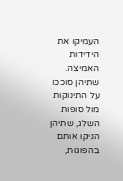העמיקו את הידידות האמיצה. שתיהן סוככו על התינוקות מול סופות השלג, שתיהן הניקו אותם בהפוגות,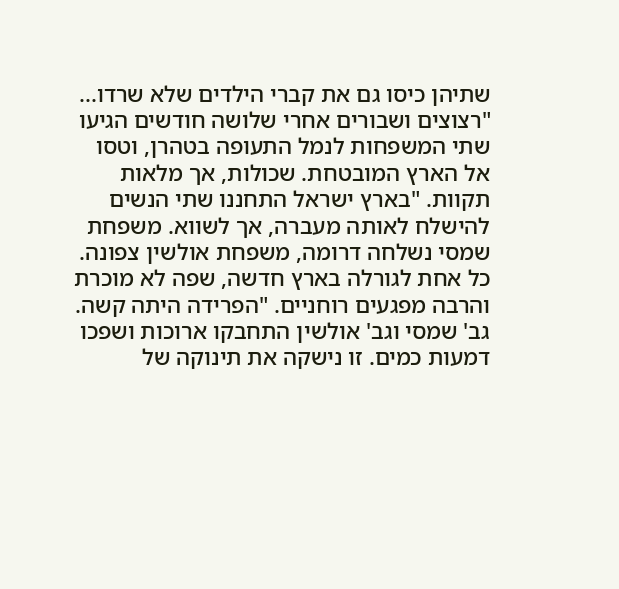שתיהן כיסו גם את קברי הילדים שלא שרדו... "רצוצים ושבורים אחרי שלושה חודשים הגיעו שתי המשפחות לנמל התעופה בטהרן, וטסו אל הארץ המובטחת. שכולות, אך מלאות תקוות. "בארץ ישראל התחננו שתי הנשים להישלח לאותה מעברה, אך לשווא. משפחת שמסי נשלחה דרומה, משפחת אולשין צפונה. כל אחת לגורלה בארץ חדשה, שפה לא מוכרת והרבה מפגעים רוחניים. "הפרידה היתה קשה. גב' שמסי וגב' אולשין התחבקו ארוכות ושפכו דמעות כמים. זו נישקה את תינוקה של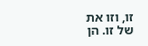זו, וזו את של זו. הן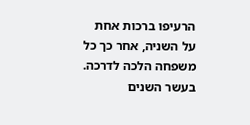הרעיפו ברכות אחת על השניה, אחר כך כל משפחה הלכה לדרכה. בעשר השנים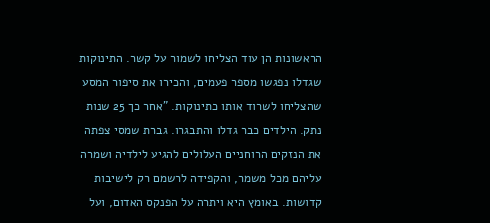הראשונות הן עוד הצליחו לשמור על קשר. התינוקות שגדלו נפגשו מספר פעמים, והכירו את סיפור המסע שהצליחו לשרוד אותו כתינוקות. "אחר כך 25 שנות נתק. הילדים כבר גדלו והתבגרו. גברת שמסי צפתה את הנזקים הרוחניים העלולים להגיע לילדיה ושמרה עליהם מכל משמר, והקפידה לרשמם רק לישיבות קדושות. באומץ היא ויתרה על הפנקס האדום, ועל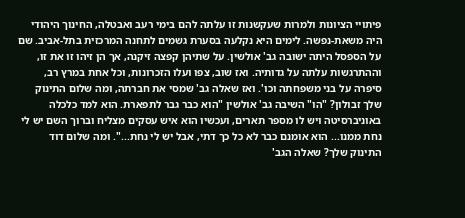פיתויי הציונות ולמרות שעקשנות זו עלתה להם בימי רעב ואבטלה, החינוך היהודי היה משאת-נפשה. לימים היא נקלעה בסערת גשמים לתחנה המרכזית בתל-אביב. שם על הספסל היתה ישובה גב' אולשין. על שתיהן קפצה זיקנה, אך הן זיהו זו את זו, וההתרגשות עלתה על גדותיה. ואז שוב, צפו ועלו הזכרונות, וכל אחת במרץ רב, סיפרה על בני משפחתה וכו'. ואז שאלה גב' שמסי את חברתה, ומה שלום התינוק שלך זבולון? "הו" השיבה גב' אולשין "הוא כבר גבר לתפארת. הוא למד כלכלה באוניברסיטה ויש לו מספר תארים, ועכשיו הוא איש עסקים מצליח וברוך השם יש לי נחת ממנו... הוא אומנם כבר לא כל כך דתי, אבל יש לי נחת...". ומה שלום דוד התינוק שלך? שאלה הגב'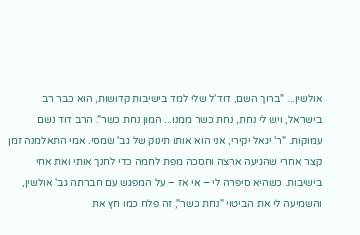אולשין... "ברוך השם, דוד'ל שלי למד בישיבות קדושות, הוא כבר רב בישראל, ויש לי נחת, נחת כשר ממנו... המון נחת כשר". הרב דוד נשם עמוקות. "ר' יגאל יקירי, אני הוא אותו תינוק של גב' שמסי. אמי התאלמנה זמן קצר אחרי שהגיעה ארצה וחסכה מפת לחמה כדי לחנך אותי ואת אחי בישיבות. כשהיא סיפרה לי – אי אז – על המפגש עם חברתה גב' אולשין, והשמיעה לי את הביטוי "נחת כשר", זה פלח כמו חץ את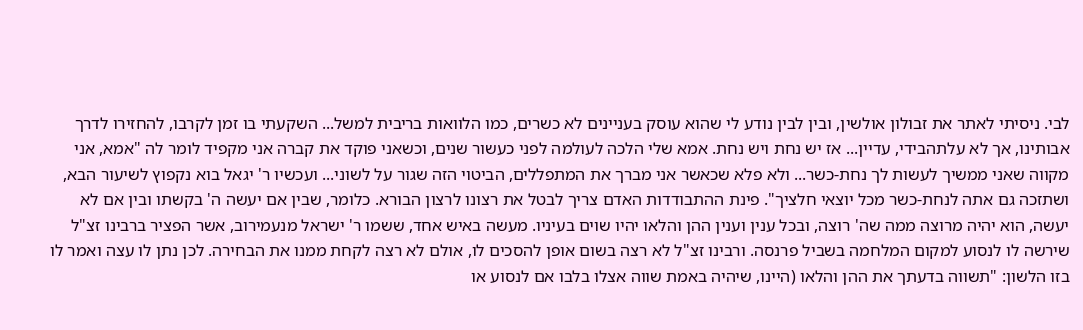לבי. ניסיתי לאתר את זבולון אולשין, ובין לבין נודע לי שהוא עוסק בעניינים לא כשרים, כמו הלוואות בריבית למשל... השקעתי בו זמן לקרבו, להחזירו לדרך אבותינו, אך לא עלתהבידי, עדיין... אז יש נחת ויש נחת. אמא שלי הלכה לעולמה לפני כעשור שנים, וכשאני פוקד את קברה אני מקפיד לומר לה "אמא, אני מקווה שאני ממשיך לעשות לך נחת-כשר... ולא פלא שכאשר אני מברך את המתפללים, הביטוי הזה שגור על לשוני... ועכשיו ר' יגאל בוא נקפוץ לשיעור הבא, ושתזכה גם אתה לנחת-כשר מכל יוצאי חלציך". פינת ההתבודדות האדם צריך לבטל את רצונו לרצון הבורא. כלומר, שבין אם יעשה ה' בקשתו ובין אם לא יעשה, הוא יהיה מרוצה ממה שה' רוצה, ובכל ענין וענין ההן והלאו יהיו שוים בעיניו. מעשה באיש אחד, ששמו ר' ישראל מנעמירוב, אשר הפציר ברבינו זצ"ל שירשה לו לנסוע למקום המלחמה בשביל פרנסה. ורבינו זצ"ל לא רצה בשום אופן להסכים לו, אולם לא רצה לקחת ממנו את הבחירה. לכן נתן לו עצה ואמר לו בזו הלשון: "תשווה בדעתך את ההן והלאו (היינו, שיהיה באמת שווה אצלו בלבו אם לנסוע או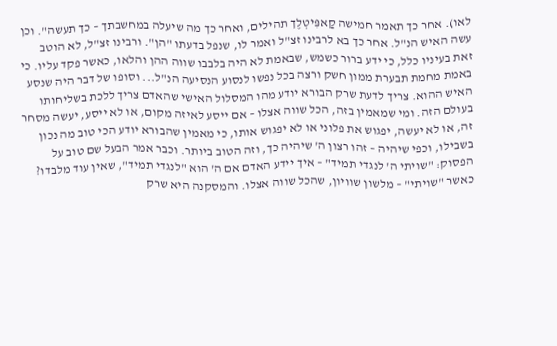לאו). אחר כך תאמר חמישה קַאפִּיטְלֶך תהילים, ואחר כך מה שיעלה במחשבתך – כך תעשה". וכן עשה האיש הנ"ל. אחר כך בא לרבינו זצ"ל ואמר לו, שנפל בדעתו "הן". ורבינו זצ"ל, לא הוטב זאת בעיניו כלל, כי ידע ברור כשמש, שבאמת לא היה בלבבו שווה ההן והלאו, כאשר פקד עליו. כי באמת מחמת תבערת ממון חשק ורצה בכל נפשו לנסוע הנסיעה הנ"ל... וסופו של דבר היה שנסע האיש ההוא. צריך לדעת שרק הבורא יודע מהו המסלול האישי שהאדם צריך ללכת בשליחותו בעולם הזה. ומי שמאמין בזה, הכל שווה אצלו – אם ייסע לאיזה מקום, או לא ייסע, יעשה מסחר זה, או לא יעשה, יפגוש את פלוני או לא יפגוש אותו, כי מאמין שהבורא יודע הכי טוב מה נכון בשבילו, וכפי שיהיה – זהו רצון ה' שיהיה כך, וזה הטוב ביותר. וכבר אמר הבעל שם טוב על הפסוק: "שויתי ה' לנגדי תמיד" – איך יידע האדם אם ה' הוא "לנגדי תמיד", שאין עוד מלבדו? כאשר "שויתי" – מלשון שוויון, שהכל שווה אצלו. והמסקנה היא שרק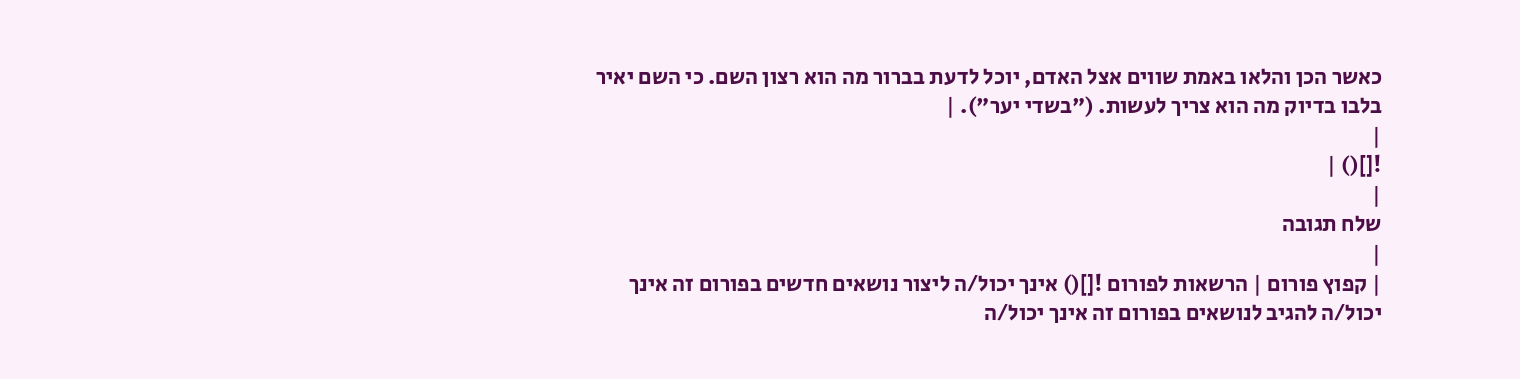כאשר הכן והלאו באמת שווים אצל האדם, יוכל לדעת בברור מה הוא רצון השם. כי השם יאיר בלבו בדיוק מה הוא צריך לעשות. ("בשדי יער"). |
|
![]() |
|
שלח תגובה
|
| קפוץ פורום | הרשאות לפורום ![]() אינך יכול/ה ליצור נושאים חדשים בפורום זה אינך יכול/ה להגיב לנושאים בפורום זה אינך יכול/ה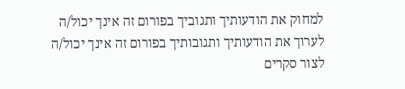למחוק את הודעותיך ותגוביך בפורום זה אינך יכול/ה לערוך את הודעותיך ותגובותיך בפורום זה אינך יכול/ה לצור סקרים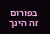בפורום זה הינך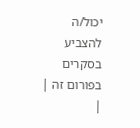יכול/ה להצביע בסקרים בפורום זה |
|